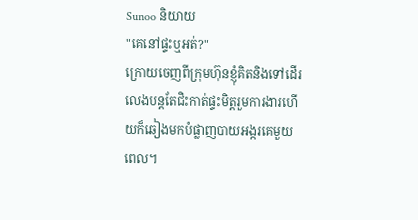Sunoo និយាយ
"គេនៅផ្ទះឬអត់?"
ក្រោយចេញពីក្រុមហ៊ុនខ្ញុំគិតនិងទៅដើរលេងបន្តតែជិះកាត់ផ្ទះមិត្តរួមការងារហើយក៏ឆៀងមកបំផ្លាញបាយអង្ករគេមួយពេល។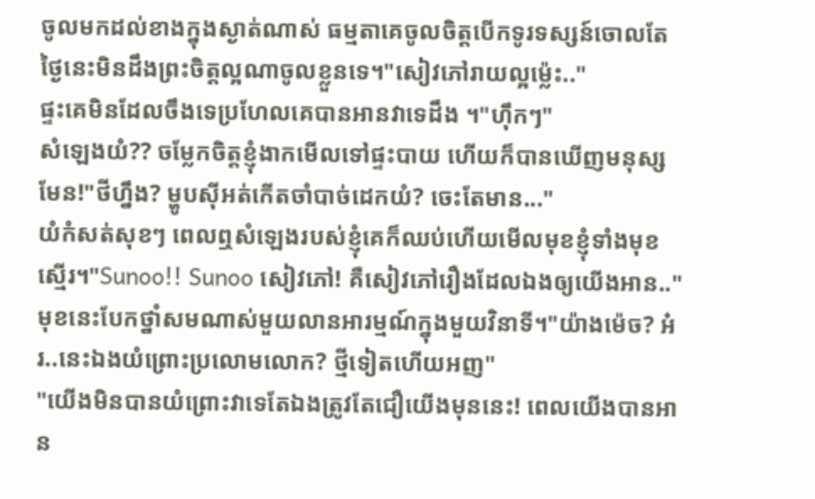ចូលមកដល់ខាងក្នុងស្ងាត់ណាស់ ធម្មតាគេចូលចិត្តបើកទូរទស្សន៍ចោលតែថ្ងៃនេះមិនដឹងព្រះចិត្តល្អណាចូលខ្លួនទេ។"សៀវភៅរាយល្អម្ល៉េះ.."
ផ្ទះគេមិនដែលចឹងទេប្រហែលគេបានអានវាទេដឹង ។"ហុឹកៗ"
សំឡេងយំ?? ចម្លែកចិត្តខ្ញុំងាកមើលទៅផ្ទះបាយ ហើយក៏បានឃើញមនុស្សមែន!"ថីហ្នឹង? ម្ហូបសុីអត់កើតចាំបាច់ដេកយំ? ចេះតែមាន..."
យំកំសត់សុខៗ ពេលឮសំឡេងរបស់ខ្ញុំគេក៏ឈប់ហើយមើលមុខខ្ញុំទាំងមុខស្មើរ។"Sunoo!! Sunoo សៀវភៅ! គឺសៀវភៅរឿងដែលឯងឲ្យយើងអាន.."
មុខនេះបែកថ្នាំសមណាស់មួយលានអារម្មណ៍ក្នុងមួយវិនាទី។"យ៉ាងម៉េច? អ៎រ..នេះឯងយំព្រោះប្រលោមលោក? ថ្មីទៀតហើយអញ"
"យើងមិនបានយំព្រោះវាទេតែឯងត្រូវតែជឿយើងមុននេះ! ពេលយើងបានអាន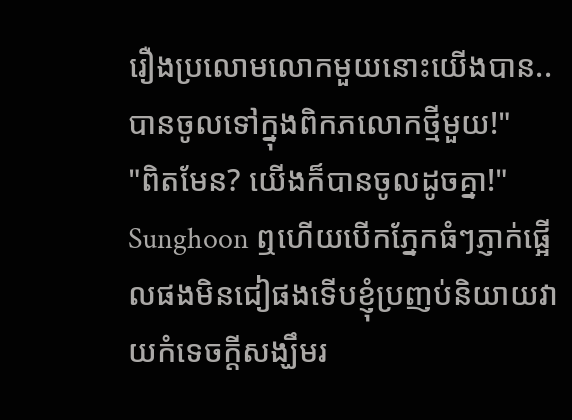រឿងប្រលោមលោកមួយនោះយើងបាន..បានចូលទៅក្នុងពិកភលោកថ្មីមួយ!"
"ពិតមែន? យើងក៏បានចូលដូចគ្នា!"
Sunghoon ឮហើយបើកភ្នែកធំៗភ្ញាក់ផ្អើលផងមិនជៀផងទើបខ្ញុំប្រញប់និយាយវាយកំទេចក្តីសង្ឃឹមរ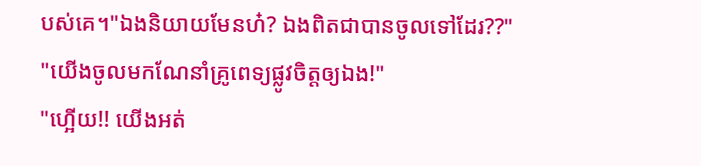បស់គេ។"ឯងនិយាយមែនហ៎? ឯងពិតជាបានចូលទៅដែរ??"
"យើងចូលមកណែនាំគ្រូពេទ្យផ្លូវចិត្តឲ្យឯង!"
"ហ្អើយ!! យើងអត់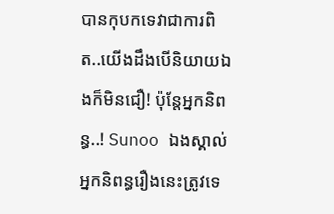បានកុបកទេវាជាការពិត..យើងដឹងបើនិយាយឯងក៏មិនជឿ! ប៉ុន្តែអ្នកនិពន្ធ..! Sunoo ឯងស្គាល់អ្នកនិពន្ធរឿងនេះត្រូវទេ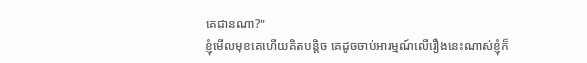គេជានណា?"
ខ្ញុំមើលមុខគេហើយគិតបន្តិច គេដូចចាប់អារម្មណ៍លើរឿងនេះណាស់ខ្ញុំក៏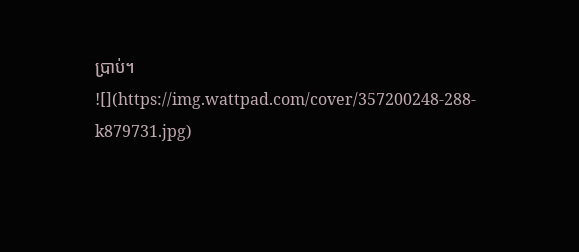ប្រាប់។
![](https://img.wattpad.com/cover/357200248-288-k879731.jpg)